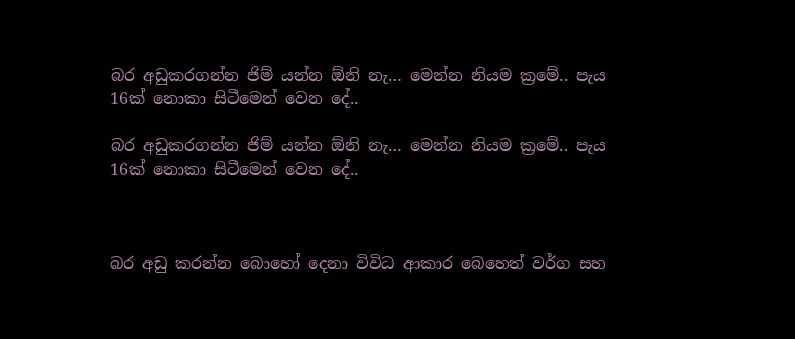බර අඩුකරගන්න ජිම් යන්න ඕනි නැ… මෙන්න නියම ක්‍රමේ.. පැය 16ක් නොකා සිටීමෙන් වෙන දේ..

බර අඩුකරගන්න ජිම් යන්න ඕනි නැ… මෙන්න නියම ක්‍රමේ.. පැය 16ක් නොකා සිටීමෙන් වෙන දේ..



බර අඩු කරන්න බොහෝ දෙනා විවිධ ආකාර බෙහෙත් වර්ග සහ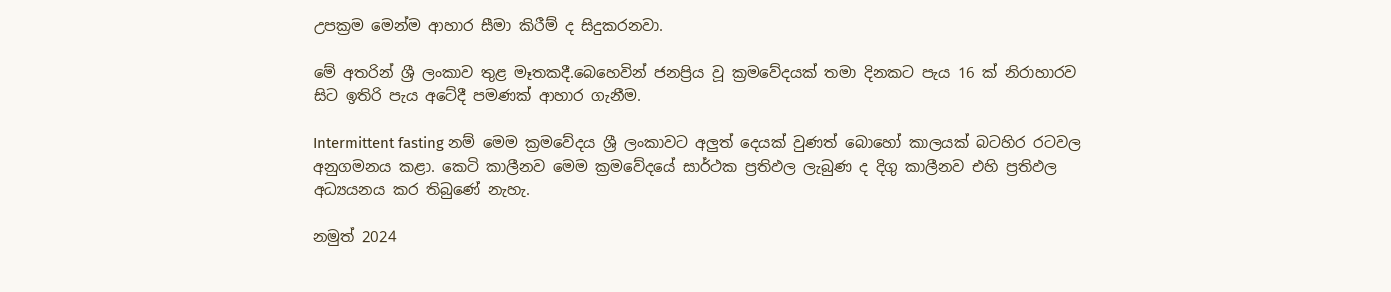උපක්‍රම මෙන්ම ආහාර සීමා කිරීම් ද සිදුකරනවා.

මේ අතරින් ශ්‍රී ලංකාව තුළ මෑතකදී.බෙහෙවින් ජනප්‍රිය වූ ක්‍රමවේදයක් තමා දිනකට පැය 16 ක් නිරාහාරව සිට ඉතිරි පැය අටේදී පමණක් ආහාර ගැනීම.

Intermittent fasting නම් මෙම ක්‍රමවේදය ශ්‍රී ලංකාවට අලුත් දෙයක් වුණත් බොහෝ කාලයක් බටහිර රටවල අනුගමනය කළා. කෙටි කාලීනව මෙම ක්‍රමවේදයේ සාර්ථක ප්‍රතිඵල ලැබුණ ද දිගු කාලීනව එහි ප්‍රතිඵල අධ්‍යයනය කර තිබුණේ නැහැ.

නමුත් 2024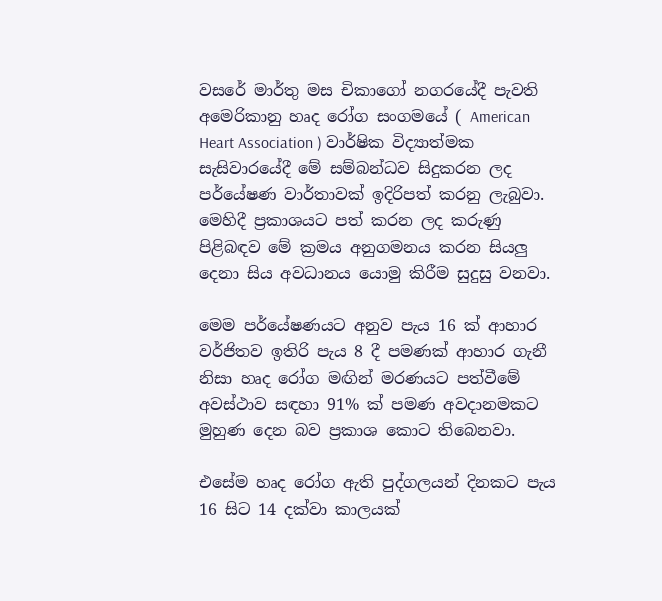වසරේ මාර්තු මස චිකාගෝ නගරයේදී පැවති අමෙරිකානු හෘද රෝග සංගමයේ ( American Heart Association ) වාර්ෂික විද්‍යාත්මක සැසිවාරයේදී මේ සම්බන්ධව සිදුකරන ලද පර්යේෂණ වාර්තාවක් ඉදිරිපත් කරනු ලැබුවා. මෙහිදී ප්‍රකාශයට පත් කරන ලද කරුණු පිළිබඳව මේ ක්‍රමය අනුගමනය කරන සියලු දෙනා සිය අවධානය යොමු කිරීම සුදුසු වනවා.

මෙම පර්යේෂණයට අනුව පැය 16 ක් ආහාර වර්ජිතව ඉතිරි පැය 8 දී පමණක් ආහාර ගැනී නිසා හෘද රෝග මඟින් මරණයට පත්වීමේ අවස්ථාව සඳහා 91% ක් පමණ අවදානමකට මුහුණ දෙන බව ප්‍රකාශ කොට තිබෙනවා.

එසේම හෘද රෝග ඇති පුද්ගලයන් දිනකට පැය 16 සිට 14 දක්වා කාලයක්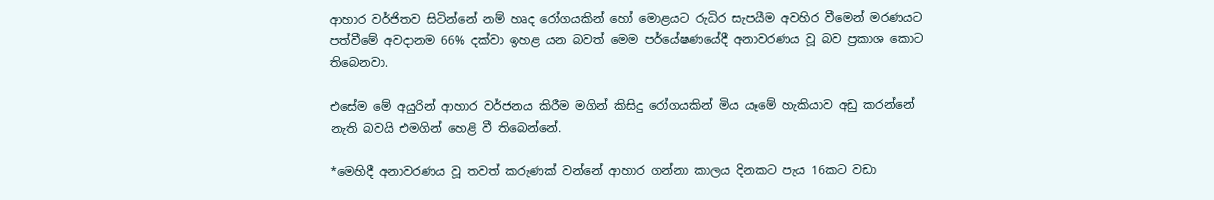ආහාර වර්ජිතව සිටින්නේ නම් හෘද රෝගයකින් හෝ මොළයට රුධිර සැපයීම අවහිර වීමෙන් මරණයට පත්වීමේ අවදානම 66% දක්වා ඉහළ යන බවත් මෙම පර්යේෂණයේදී අනාවරණය වූ බව ප්‍රකාශ කොට තිබෙනවා.

එසේම මේ අයුරින් ආහාර වර්ජනය කිරීම මගින් කිසිදු රෝගයකින් මිය යෑමේ හැකියාව අඩු කරන්නේ නැති බවයි එමගින් හෙළි වී තිබෙන්නේ.

*මෙහිදී අනාවරණය වූ තවත් කරුණක් වන්නේ ආහාර ගන්නා කාලය දිනකට පැය 16කට වඩා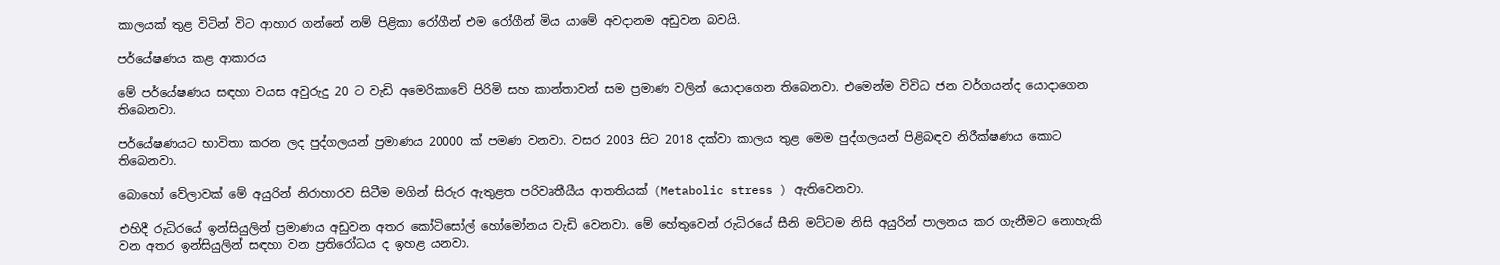කාලයක් තුළ විටින් විට ආහාර ගන්නේ නම් පිළිකා රෝගීන් එම රෝගීන් මිය යාමේ අවදානම අඩුවන බවයි.

පර්යේෂණය කළ ආකාරය

මේ පර්යේෂණය සඳහා වයස අවුරුදු 20 ට වැඩි අමෙරිකාවේ පිරිමි සහ කාන්තාවන් සම ප්‍රමාණ වලින් යොදාගෙන තිබෙනවා. එමෙන්ම විවිධ ජන වර්ගයන්ද යොදාගෙන තිබෙනවා.

පර්යේෂණයට භාවිතා කරන ලද පුද්ගලයන් ප්‍රමාණය 20000 ක් පමණ වනවා. වසර 2003 සිට 2018 දක්වා කාලය තුළ මෙම පුද්ගලයන් පිළිබඳව නිරීක්ෂණය කොට තිබෙනවා.

බොහෝ වේලාවක් මේ අයුරින් නිරාහාරව සිටීම මගින් සිරුර ඇතුළත පරිවෘතීයීය ආතතියක් (Metabolic stress ) ඇතිවෙනවා.

එහිදී රුධිරයේ ඉන්සියුලින් ප්‍රමාණය අඩුවන අතර කෝටිසෝල් හෝමෝනය වැඩි වෙනවා. මේ හේතුවෙන් රුධිරයේ සීනි මට්ටම නිසි අයුරින් පාලනය කර ගැනීමට නොහැකි වන අතර ඉන්සියුලින් සඳහා වන ප්‍රතිරෝධය ද ඉහළ යනවා.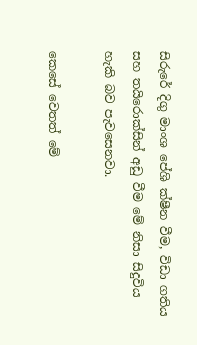සිරුරේ දිගු මාංශ පේශි ක්ෂීන වීම, විඩා ගතිය සහ තයිරොක්සින් අඩු වීම මේ නිසා සිදුවිය හැකි බව පැවසෙනවා.

කෙසේ වෙතත් මේ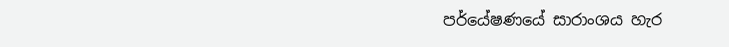පර්යේෂණයේ සාරාංශය හැර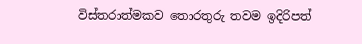විස්තරාත්මකව තොරතුරු තවම ඉදිරිපත්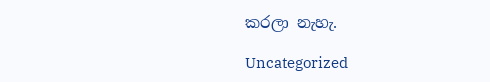කරලා නැහැ.

Uncategorized